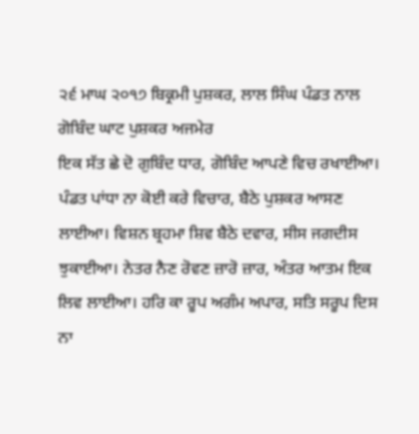੨੬ ਮਾਘ ੨੦੧੭ ਬਿਕ੍ਰਮੀ ਪੁਸ਼ਕਰ, ਲਾਲ ਸਿੰਘ ਪੰਡਤ ਨਾਲ ਗੋਬਿੰਦ ਘਾਟ ਪੁਸ਼ਕਰ ਅਜਮੇਰ
ਇਕ ਸੱਤ ਛੇ ਦੋ ਗੁਬਿੰਦ ਧਾਰ, ਗੋਬਿੰਦ ਆਪਣੇ ਵਿਚ ਰਖਾਈਆ। ਪੰਡਤ ਪਾਂਧਾ ਨਾ ਕੋਈ ਕਰੇ ਵਿਚਾਰ, ਬੈਠੇ ਪੁਸ਼ਕਰ ਆਸਣ ਲਾਈਆ। ਵਿਸ਼ਨ ਬ੍ਰਹਮਾ ਸ਼ਿਵ ਬੈਠੇ ਦਵਾਰ, ਸੀਸ ਜਗਦੀਸ ਝੁਕਾਈਆ। ਨੇਤਰ ਨੈਣ ਰੋਵਣ ਜ਼ਾਰੋ ਜ਼ਾਰ, ਅੰਤਰ ਆਤਮ ਇਕ ਲਿਵ ਲਾਈਆ। ਹਰਿ ਕਾ ਰੂਪ ਅਗੰਮ ਅਪਾਰ, ਸਤਿ ਸਰੂਪ ਦਿਸ ਨਾ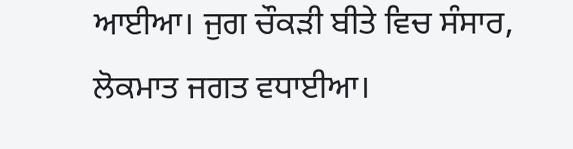ਆਈਆ। ਜੁਗ ਚੌਕੜੀ ਬੀਤੇ ਵਿਚ ਸੰਸਾਰ, ਲੋਕਮਾਤ ਜਗਤ ਵਧਾਈਆ।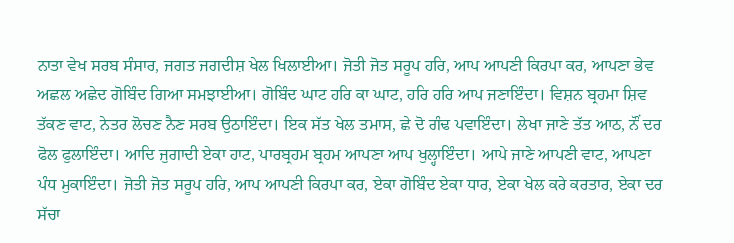ਨਾਤਾ ਵੇਖ ਸਰਬ ਸੰਸਾਰ, ਜਗਤ ਜਗਦੀਸ਼ ਖੇਲ ਖਿਲਾਈਆ। ਜੋਤੀ ਜੋਤ ਸਰੂਪ ਹਰਿ, ਆਪ ਆਪਣੀ ਕਿਰਪਾ ਕਰ, ਆਪਣਾ ਭੇਵ ਅਛਲ ਅਛੇਦ ਗੋਬਿੰਦ ਗਿਆ ਸਮਝਾਈਆ। ਗੋਬਿੰਦ ਘਾਟ ਹਰਿ ਕਾ ਘਾਟ, ਹਰਿ ਹਰਿ ਆਪ ਜਣਾਇੰਦਾ। ਵਿਸ਼ਨ ਬ੍ਰਹਮਾ ਸ਼ਿਵ ਤੱਕਣ ਵਾਟ, ਨੇਤਰ ਲੋਚਣ ਨੈਣ ਸਰਬ ਉਠਾਇੰਦਾ। ਇਕ ਸੱਤ ਖੇਲ ਤਮਾਸ, ਛੇ ਦੋ ਗੰਢ ਪਵਾਇੰਦਾ। ਲੇਖਾ ਜਾਣੇ ਤੱਤ ਆਠ, ਨੌਂ ਦਰ ਫੋਲ ਫੁਲਾਇੰਦਾ। ਆਦਿ ਜੁਗਾਦੀ ਏਕਾ ਹਾਟ, ਪਾਰਬ੍ਰਹਮ ਬ੍ਰਹਮ ਆਪਣਾ ਆਪ ਖੁਲ੍ਹਾਇੰਦਾ। ਆਪੇ ਜਾਣੇ ਆਪਣੀ ਵਾਟ, ਆਪਣਾ ਪੰਧ ਮੁਕਾਇੰਦਾ। ਜੋਤੀ ਜੋਤ ਸਰੂਪ ਹਰਿ, ਆਪ ਆਪਣੀ ਕਿਰਪਾ ਕਰ, ਏਕਾ ਗੋਬਿੰਦ ਏਕਾ ਧਾਰ, ਏਕਾ ਖੇਲ ਕਰੇ ਕਰਤਾਰ, ਏਕਾ ਦਰ ਸੱਚਾ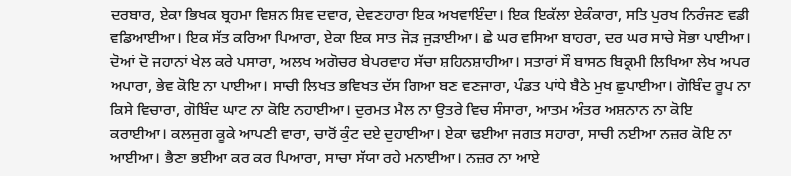ਦਰਬਾਰ, ਏਕਾ ਭਿਖਕ ਬ੍ਰਹਮਾ ਵਿਸ਼ਨ ਸ਼ਿਵ ਦਵਾਰ, ਦੇਵਣਹਾਰਾ ਇਕ ਅਖਵਾਇੰਦਾ। ਇਕ ਇਕੱਲਾ ਏਕੰਕਾਰਾ, ਸਤਿ ਪੁਰਖ ਨਿਰੰਜਣ ਵਡੀ ਵਡਿਆਈਆ। ਇਕ ਸੱਤ ਕਰਿਆ ਪਿਆਰਾ, ਏਕਾ ਇਕ ਸਾਤ ਜੋੜ ਜੁੜਾਈਆ। ਛੇ ਘਰ ਵਸਿਆ ਬਾਹਰਾ, ਦਰ ਘਰ ਸਾਚੇ ਸੋਭਾ ਪਾਈਆ। ਦੋਆਂ ਦੋ ਜਹਾਨਾਂ ਖੇਲ ਕਰੇ ਪਸਾਰਾ, ਅਲਖ ਅਗੋਚਰ ਬੇਪਰਵਾਹ ਸੱਚਾ ਸ਼ਹਿਨਸ਼ਾਹੀਆ। ਸਤਾਰਾਂ ਸੌ ਬਾਸਠ ਬਿਕ੍ਰਮੀ ਲਿਖਿਆ ਲੇਖ ਅਪਰ ਅਪਾਰਾ, ਭੇਵ ਕੋਇ ਨਾ ਪਾਈਆ। ਸਾਚੀ ਲਿਖਤ ਭਵਿਖਤ ਦੱਸ ਗਿਆ ਬਣ ਵਣਜਾਰਾ, ਪੰਡਤ ਪਾਂਧੇ ਬੈਠੇ ਮੁਖ ਛੁਪਾਈਆ। ਗੋਬਿੰਦ ਰੂਪ ਨਾ ਕਿਸੇ ਵਿਚਾਰਾ, ਗੋਬਿੰਦ ਘਾਟ ਨਾ ਕੋਇ ਨਹਾਈਆ। ਦੁਰਮਤ ਮੈਲ ਨਾ ਉਤਰੇ ਵਿਚ ਸੰਸਾਰਾ, ਆਤਮ ਅੰਤਰ ਅਸ਼ਨਾਨ ਨਾ ਕੋਇ ਕਰਾਈਆ। ਕਲਜੁਗ ਕੂਕੇ ਆਪਣੀ ਵਾਰਾ, ਚਾਰੋਂ ਕੁੰਟ ਦਏ ਦੁਹਾਈਆ। ਏਕਾ ਢਈਆ ਜਗਤ ਸਹਾਰਾ, ਸਾਚੀ ਨਈਆ ਨਜ਼ਰ ਕੋਇ ਨਾ ਆਈਆ। ਭੈਣਾ ਭਈਆ ਕਰ ਕਰ ਪਿਆਰਾ, ਸਾਚਾ ਸੱਯਾ ਰਹੇ ਮਨਾਈਆ। ਨਜ਼ਰ ਨਾ ਆਏ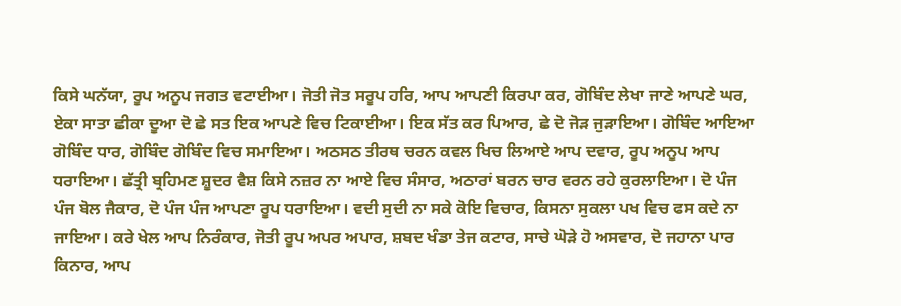ਕਿਸੇ ਘਨੱਯਾ, ਰੂਪ ਅਨੂਪ ਜਗਤ ਵਟਾਈਆ। ਜੋਤੀ ਜੋਤ ਸਰੂਪ ਹਰਿ, ਆਪ ਆਪਣੀ ਕਿਰਪਾ ਕਰ, ਗੋਬਿੰਦ ਲੇਖਾ ਜਾਣੇ ਆਪਣੇ ਘਰ, ਏਕਾ ਸਾਤਾ ਛੀਕਾ ਦੂਆ ਦੋ ਛੇ ਸਤ ਇਕ ਆਪਣੇ ਵਿਚ ਟਿਕਾਈਆ। ਇਕ ਸੱਤ ਕਰ ਪਿਆਰ, ਛੇ ਦੋ ਜੋੜ ਜੁੜਾਇਆ। ਗੋਬਿੰਦ ਆਇਆ ਗੋਬਿੰਦ ਧਾਰ, ਗੋਬਿੰਦ ਗੋਬਿੰਦ ਵਿਚ ਸਮਾਇਆ। ਅਠਸਠ ਤੀਰਥ ਚਰਨ ਕਵਲ ਖਿਚ ਲਿਆਏ ਆਪ ਦਵਾਰ, ਰੂਪ ਅਨੂਪ ਆਪ ਧਰਾਇਆ। ਛੱਤ੍ਰੀ ਬ੍ਰਹਿਮਣ ਸ਼ੂਦਰ ਵੈਸ਼ ਕਿਸੇ ਨਜ਼ਰ ਨਾ ਆਏ ਵਿਚ ਸੰਸਾਰ, ਅਠਾਰਾਂ ਬਰਨ ਚਾਰ ਵਰਨ ਰਹੇ ਕੁਰਲਾਇਆ। ਦੋ ਪੰਜ ਪੰਜ ਬੋਲ ਜੈਕਾਰ, ਦੋ ਪੰਜ ਪੰਜ ਆਪਣਾ ਰੂਪ ਧਰਾਇਆ। ਵਦੀ ਸੁਦੀ ਨਾ ਸਕੇ ਕੋਇ ਵਿਚਾਰ, ਕਿਸਨਾ ਸੁਕਲਾ ਪਖ ਵਿਚ ਫਸ ਕਦੇ ਨਾ ਜਾਇਆ। ਕਰੇ ਖੇਲ ਆਪ ਨਿਰੰਕਾਰ, ਜੋਤੀ ਰੂਪ ਅਪਰ ਅਪਾਰ, ਸ਼ਬਦ ਖੰਡਾ ਤੇਜ ਕਟਾਰ, ਸਾਚੇ ਘੋੜੇ ਹੋ ਅਸਵਾਰ, ਦੋ ਜਹਾਨਾ ਪਾਰ ਕਿਨਾਰ, ਆਪ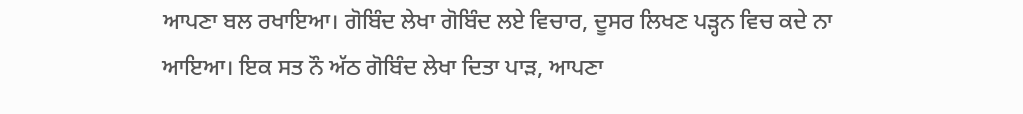ਆਪਣਾ ਬਲ ਰਖਾਇਆ। ਗੋਬਿੰਦ ਲੇਖਾ ਗੋਬਿੰਦ ਲਏ ਵਿਚਾਰ, ਦੂਸਰ ਲਿਖਣ ਪੜ੍ਹਨ ਵਿਚ ਕਦੇ ਨਾ ਆਇਆ। ਇਕ ਸਤ ਨੌ ਅੱਠ ਗੋਬਿੰਦ ਲੇਖਾ ਦਿਤਾ ਪਾੜ, ਆਪਣਾ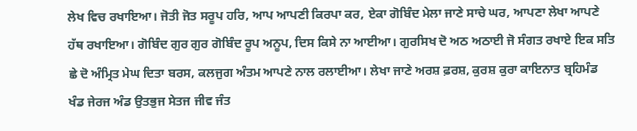ਲੇਖ ਵਿਚ ਰਖਾਇਆ। ਜੋਤੀ ਜੋਤ ਸਰੂਪ ਹਰਿ, ਆਪ ਆਪਣੀ ਕਿਰਪਾ ਕਰ, ਏਕਾ ਗੋਬਿੰਦ ਮੇਲਾ ਜਾਣੇ ਸਾਚੇ ਘਰ, ਆਪਣਾ ਲੇਖਾ ਆਪਣੇ ਹੱਥ ਰਖਾਇਆ। ਗੋਬਿੰਦ ਗੁਰ ਗੁਰ ਗੋਬਿੰਦ ਰੂਪ ਅਨੂਪ, ਦਿਸ ਕਿਸੇ ਨਾ ਆਈਆ। ਗੁਰਸਿਖ ਦੋ ਅਠ ਅਠਾਈ ਜੋ ਸੰਗਤ ਰਖਾਏ ਇਕ ਸਤਿ ਛੇ ਦੋ ਅੰਮ੍ਰਿਤ ਮੇਘ ਦਿਤਾ ਬਰਸ, ਕਲਜੁਗ ਅੰਤਮ ਆਪਣੇ ਨਾਲ ਰਲਾਈਆ। ਲੇਖਾ ਜਾਣੇ ਅਰਸ਼ ਫ਼ਰਸ਼, ਕੁਰਸ਼ ਕੁਰਾ ਕਾਇਨਾਤ ਬ੍ਰਹਿਮੰਡ ਖੰਡ ਜੇਰਜ ਅੰਡ ਉਤਭੁਜ ਸੇਤਜ ਜੀਵ ਜੰਤ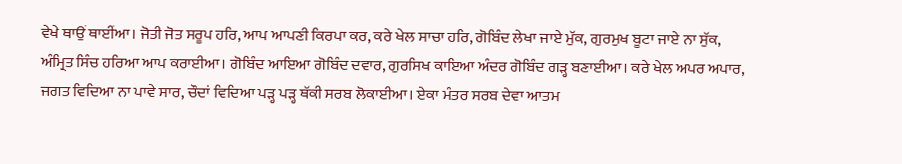ਵੇਖੇ ਥਾਉਂ ਥਾਈਂਆ। ਜੋਤੀ ਜੋਤ ਸਰੂਪ ਹਰਿ, ਆਪ ਆਪਣੀ ਕਿਰਪਾ ਕਰ, ਕਰੇ ਖੇਲ ਸਾਚਾ ਹਰਿ, ਗੋਬਿੰਦ ਲੇਖਾ ਜਾਏ ਮੁੱਕ, ਗੁਰਮੁਖ ਬੂਟਾ ਜਾਏ ਨਾ ਸੁੱਕ, ਅੰਮ੍ਰਿਤ ਸਿੰਚ ਹਰਿਆ ਆਪ ਕਰਾਈਆ। ਗੋਬਿੰਦ ਆਇਆ ਗੋਬਿੰਦ ਦਵਾਰ, ਗੁਰਸਿਖ ਕਾਇਆ ਅੰਦਰ ਗੋਬਿੰਦ ਗੜ੍ਹ ਬਣਾਈਆ। ਕਰੇ ਖੇਲ ਅਪਰ ਅਪਾਰ, ਜਗਤ ਵਿਦਿਆ ਨਾ ਪਾਵੇ ਸਾਰ, ਚੌਦਾਂ ਵਿਦਿਆ ਪੜ੍ਹ ਪੜ੍ਹ ਥੱਕੀ ਸਰਬ ਲੋਕਾਈਆ। ਏਕਾ ਮੰਤਰ ਸਰਬ ਦੇਵਾ ਆਤਮ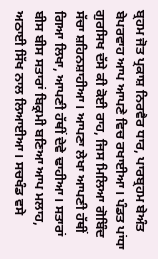ਬ੍ਰਹਮ ਜੋਤ ਪ੍ਰਕਾਸ਼ ਨਿਰਵੈਰ ਧਾਰ, ਪਾਰਬ੍ਰਹਮ ਬੇਅੰਤ ਬੇਪਰਵਾਹ ਆਪ ਆਪਣੇ ਵਿਚ ਰਖਾਈਆ। ਪੰਡਤ ਪਾਂਧਾ ਗੁਰਸਿਖ ਦੱਸੇ ਕੀ ਕੋਈ ਰਾਹ, ਜਿਸ ਮਿਲਿਆ ਗੋਬਿੰਦ ਸੱਚਾ ਸ਼ਹਿਨਸ਼ਾਹੀਆ। ਆਪਣਾ ਲੇਖਾ ਆਪਣੀ ਹੱਥੀਂ ਗਿਆ ਲਿਖਾ, ਆਪਣੀ ਹੱਥੀਂ ਦੇਵੇ ਢਾਹੀਆ। ਸਤਾਰਾਂ ਬੀਸ ਬੀਸ ਸਤਾਰਾਂ ਬਿਕ੍ਰਮੀ ਬਣਿਆ ਆਪ ਮਲਾਹ, ਅਠਾਈ ਸਿੱਖ ਨਾਲ ਲਿਆਈਆ। ਸਚਖੰਡ ਵਸੇ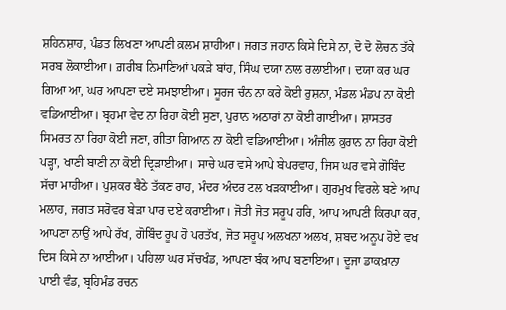ਸ਼ਹਿਨਸ਼ਾਹ, ਪੰਡਤ ਲਿਖਣਾ ਆਪਣੀ ਕ਼ਲਮ ਸ਼ਾਹੀਆ। ਜਗਤ ਜਹਾਨ ਕਿਸੇ ਦਿਸੇ ਨਾ, ਦੋ ਦੋ ਲੋਚਨ ਤੱਕੇ ਸਰਬ ਲੋਕਾਈਆ। ਗ਼ਰੀਬ ਨਿਮਾਣਿਆਂ ਪਕੜੇ ਬਾਂਹ, ਸਿੰਘ ਦਯਾ ਨਾਲ ਰਲਾਈਆ। ਦਯਾ ਕਰ ਘਰ ਗਿਆ ਆ, ਘਰ ਆਪਣਾ ਦਏ ਸਮਝਾਈਆ। ਸੂਰਜ ਚੰਨ ਨਾ ਕਰੇ ਕੋਈ ਰੁਸ਼ਨਾ, ਮੰਡਲ ਮੰਡਪ ਨਾ ਕੋਈ ਵਡਿਆਈਆ। ਬ੍ਰਹਮਾ ਵੇਦ ਨਾ ਰਿਹਾ ਕੋਈ ਸੁਣਾ, ਪੁਰਾਨ ਅਠਾਰਾਂ ਨਾ ਕੋਈ ਗਾਈਆ। ਸ਼ਾਸਤਰ ਸਿਮਰਤ ਨਾ ਰਿਹਾ ਕੋਈ ਜਣਾ, ਗੀਤਾ ਗਿਆਨ ਨਾ ਕੋਈ ਵਡਿਆਈਆ। ਅੰਜੀਲ ਕ਼ੁਰਾਨ ਨਾ ਰਿਹਾ ਕੋਈ ਪੜ੍ਹਾ, ਖਾਣੀ ਬਾਣੀ ਨਾ ਕੋਈ ਦ੍ਰਿੜਾਈਆ। ਸਾਚੇ ਘਰ ਵਸੇ ਆਪੇ ਬੇਪਰਵਾਹ, ਜਿਸ ਘਰ ਵਸੇ ਗੋਬਿੰਦ ਸੱਚਾ ਮਾਹੀਆ। ਪੁਸ਼ਕਰ ਬੈਠੇ ਤੱਕਣ ਰਾਹ, ਮੰਦਰ ਅੰਦਰ ਟਲ ਖੜਕਾਈਆ। ਗੁਰਮੁਖ ਵਿਰਲੇ ਬਣੇ ਆਪ ਮਲਾਹ, ਜਗਤ ਸਰੋਵਰ ਬੇੜਾ ਪਾਰ ਦਏ ਕਰਾਈਆ। ਜੋਤੀ ਜੋਤ ਸਰੂਪ ਹਰਿ, ਆਪ ਆਪਣੀ ਕਿਰਪਾ ਕਰ, ਆਪਣਾ ਨਾਉਂ ਆਪੇ ਰੱਖ, ਗੋਬਿੰਦ ਰੂਪ ਹੋ ਪਰਤੱਖ, ਜੋਤ ਸਰੂਪ ਅਲਖਨਾ ਅਲਖ, ਸ਼ਬਦ ਅਨੂਪ ਹੋਏ ਵਖ ਦਿਸ ਕਿਸੇ ਨਾ ਆਈਆ। ਪਹਿਲਾ ਘਰ ਸੱਚਖੰਡ, ਆਪਣਾ ਬੰਕ ਆਪ ਬਣਾਇਆ। ਦੂਜਾ ਡਾਕਖ਼ਾਨਾ ਪਾਈ ਵੰਡ, ਬ੍ਰਹਿਮੰਡ ਰਚਨ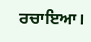ਰਚਾਇਆ।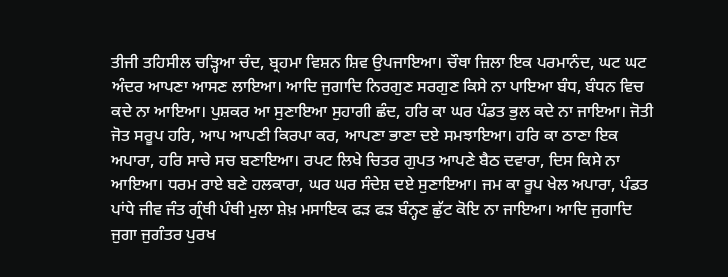ਤੀਜੀ ਤਹਿਸੀਲ ਚੜ੍ਹਿਆ ਚੰਦ, ਬ੍ਰਹਮਾ ਵਿਸ਼ਨ ਸ਼ਿਵ ਉਪਜਾਇਆ। ਚੌਥਾ ਜ਼ਿਲਾ ਇਕ ਪਰਮਾਨੰਦ, ਘਟ ਘਟ ਅੰਦਰ ਆਪਣਾ ਆਸਣ ਲਾਇਆ। ਆਦਿ ਜੁਗਾਦਿ ਨਿਰਗੁਣ ਸਰਗੁਣ ਕਿਸੇ ਨਾ ਪਾਇਆ ਬੰਧ, ਬੰਧਨ ਵਿਚ ਕਦੇ ਨਾ ਆਇਆ। ਪੁਸ਼ਕਰ ਆ ਸੁਣਾਇਆ ਸੁਹਾਗੀ ਛੰਦ, ਹਰਿ ਕਾ ਘਰ ਪੰਡਤ ਭੁਲ ਕਦੇ ਨਾ ਜਾਇਆ। ਜੋਤੀ ਜੋਤ ਸਰੂਪ ਹਰਿ, ਆਪ ਆਪਣੀ ਕਿਰਪਾ ਕਰ, ਆਪਣਾ ਭਾਣਾ ਦਏ ਸਮਝਾਇਆ। ਹਰਿ ਕਾ ਠਾਣਾ ਇਕ ਅਪਾਰਾ, ਹਰਿ ਸਾਚੇ ਸਚ ਬਣਾਇਆ। ਰਪਟ ਲਿਖੇ ਚਿਤਰ ਗੁਪਤ ਆਪਣੇ ਬੈਠ ਦਵਾਰਾ, ਦਿਸ ਕਿਸੇ ਨਾ ਆਇਆ। ਧਰਮ ਰਾਏ ਬਣੇ ਹਲਕਾਰਾ, ਘਰ ਘਰ ਸੰਦੇਸ਼ ਦਏ ਸੁਣਾਇਆ। ਜਮ ਕਾ ਰੂਪ ਖੇਲ ਅਪਾਰਾ, ਪੰਡਤ ਪਾਂਧੇ ਜੀਵ ਜੰਤ ਗ੍ਰੰਥੀ ਪੰਥੀ ਮੁਲਾ ਸ਼ੇਖ਼ ਮਸਾਇਕ ਫੜ ਫੜ ਬੰਨ੍ਹਣ ਛੁੱਟ ਕੋਇ ਨਾ ਜਾਇਆ। ਆਦਿ ਜੁਗਾਦਿ ਜੁਗਾ ਜੁਗੰਤਰ ਪੁਰਖ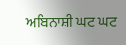ਅਬਿਨਾਸ਼ੀ ਘਟ ਘਟ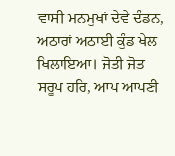ਵਾਸੀ ਮਨਮੁਖਾਂ ਦੇਵੇ ਦੰਡਨ, ਅਠਾਰਾਂ ਅਠਾਈ ਕੁੰਡ ਖੇਲ ਖਿਲਾਇਆ। ਜੋਤੀ ਜੋਤ ਸਰੂਪ ਹਰਿ, ਆਪ ਆਪਣੀ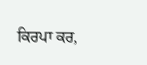ਕਿਰਪਾ ਕਰ,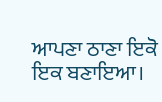ਆਪਣਾ ਠਾਣਾ ਇਕੋ ਇਕ ਬਣਾਇਆ।